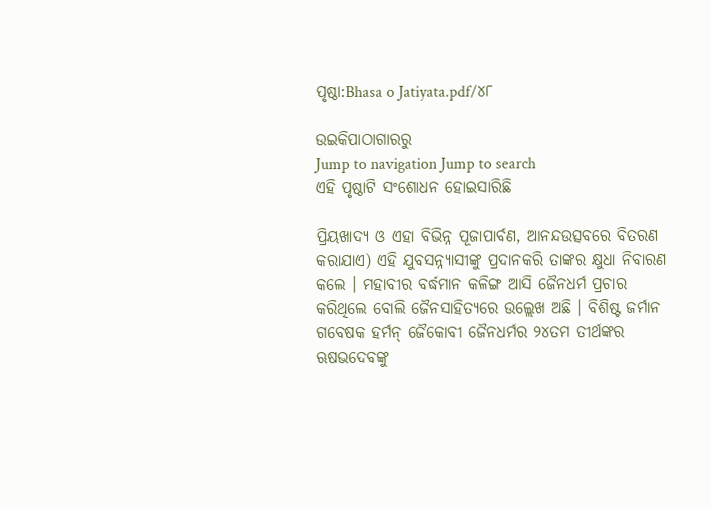ପୃଷ୍ଠା:Bhasa o Jatiyata.pdf/୪୮

ଉଇକିପାଠାଗାର‌ରୁ
Jump to navigation Jump to search
ଏହି ପୃଷ୍ଠାଟି ସଂଶୋଧନ ହୋଇସାରିଛି

ପ୍ରିୟଖାଦ୍ୟ ଓ ଏହା ବିଭିନ୍ନ ପୂଜାପାର୍ବଣ, ଆନନ୍ଦଉତ୍ସବରେ ବିତରଣ କରାଯାଏ) ଏହି ଯୁବସନ୍ନ୍ୟାସୀଙ୍କୁ ପ୍ରଦାନକରି ତାଙ୍କର କ୍ଷୁଧା ନିବାରଣ କଲେ । ମହାବୀର ବର୍ଦ୍ଧମାନ କଳିଙ୍ଗ ଆସି ଜୈନଧର୍ମ ପ୍ରଚାର କରିଥିଲେ ବୋଲି ଜୈନସାହିତ୍ୟରେ ଉଲ୍ଲେଖ ଅଛି । ବିଶିଷ୍ଟ ଜର୍ମାନ ଗବେଷକ ହର୍ମନ୍ ଜୈକୋବୀ ଜୈନଧର୍ମର ୨୪ତମ ତୀର୍ଥଙ୍କର ଋଷଭଦେବଙ୍କୁ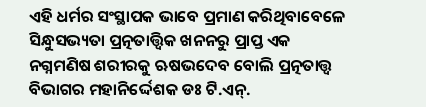ଏହି ଧର୍ମର ସଂସ୍ଥାପକ ଭାବେ ପ୍ରମାଣ କରିଥିବାବେଳେ ସିନ୍ଧୁସଭ୍ୟତା ପ୍ରତ୍ନତାତ୍ତ୍ୱିକ ଖନନରୁ ପ୍ରାପ୍ତ ଏକ ନଗ୍ନମଣିଷ ଶରୀରକୁ ଋଷଭଦେବ ବୋଲି ପ୍ରତ୍ନତାତ୍ତ୍ୱ ବିଭାଗର ମହାନିର୍ଦ୍ଦେଶକ ଡଃ ଟି.ଏନ୍.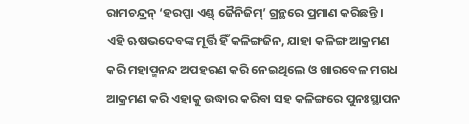ରାମଚନ୍ଦ୍ରନ୍ ‘ହରପ୍ପା ଏଣ୍ଡ୍ ଜୈନିଜିମ୍’ ଗ୍ରନ୍ଥରେ ପ୍ରମାଣ କରିଛନ୍ତି । ଏହି ଋଷଭଦେବଙ୍କ ମୂର୍ତ୍ତି ହିଁ କଳିଙ୍ଗଜିନ, ଯାହା କଳିଙ୍ଗ ଆକ୍ରମଣ କରି ମହାପ୍ମନନ୍ଦ ଅପହରଣ କରି ନେଇଥିଲେ ଓ ଖାରବେଳ ମଗଧ ଆକ୍ରମଣ କରି ଏହାକୁ ଉଦ୍ଧାର କରିବା ସହ କଳିଙ୍ଗରେ ପୁନଃସ୍ଥାପନ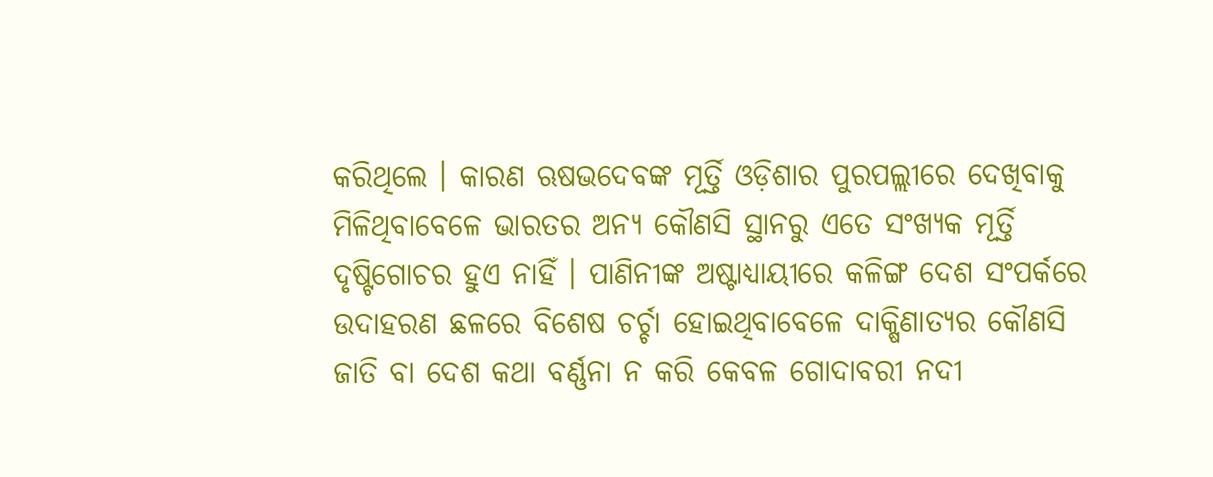କରିଥିଲେ । କାରଣ ଋଷଭଦେବଙ୍କ ମୂର୍ତ୍ତି ଓଡ଼ିଶାର ପୁରପଲ୍ଲୀରେ ଦେଖିବାକୁ ମିଳିଥିବାବେଳେ ଭାରତର ଅନ୍ୟ କୌଣସି ସ୍ଥାନରୁ ଏତେ ସଂଖ୍ୟକ ମୂର୍ତ୍ତି ଦୃଷ୍ଟିଗୋଚର ହୁଏ ନାହିଁ । ପାଣିନୀଙ୍କ ଅଷ୍ଟାଧ୍ୟାୟୀରେ କଳିଙ୍ଗ ଦେଶ ସଂପର୍କରେ ଉଦାହରଣ ଛଳରେ ବିଶେଷ ଚର୍ଚ୍ଚା ହୋଇଥିବାବେଳେ ଦାକ୍ଷିଣାତ୍ୟର କୌଣସି ଜାତି ବା ଦେଶ କଥା ବର୍ଣ୍ଣନା ନ କରି କେବଳ ଗୋଦାବରୀ ନଦୀ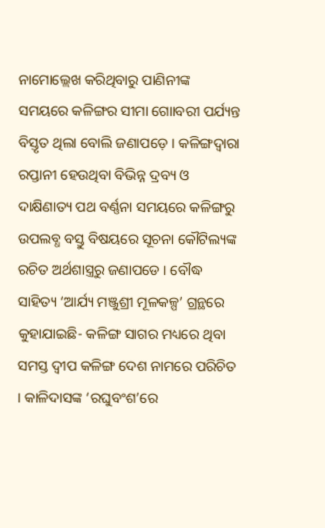ନାମୋଲ୍ଲେଖ କରିଥିବାରୁ ପାଣିନୀଙ୍କ ସମୟରେ କଳିଙ୍ଗର ସୀମା ଗୋାବରୀ ପର୍ଯ୍ୟନ୍ତ ବିସ୍ତୃତ ଥିଲା ବୋଲି ଜଣାପଡ଼େ । କଳିଙ୍ଗଦ୍ୱାରା ରପ୍ତାନୀ ହେଉଥିବା ବିଭିନ୍ନ ଦ୍ରବ୍ୟ ଓ ଦାକ୍ଷିଣାତ୍ୟ ପଥ ବର୍ଣ୍ଣନା ସମୟରେ କଳିଙ୍ଗରୁ ଉପଲବ୍ଧ ବସ୍ତୁ ବିଷୟରେ ସୂଚନା କୌଟିଲ୍ୟଙ୍କ ରଚିତ ଅର୍ଥଶାସ୍ତ୍ରରୁ ଜଣାପଡେ । ବୌଦ୍ଧ ସାହିତ୍ୟ ‘ଆର୍ଯ୍ୟ ମଞ୍ଜୁଶ୍ରୀ ମୂଳକଳ୍ପ’ ଗ୍ରନ୍ଥରେ କୁହାଯାଇଛି- କଳିଙ୍ଗ ସାଗର ମଧ୍ୟରେ ଥିବା ସମସ୍ତ ଦ୍ୱୀପ କଳିଙ୍ଗ ଦେଶ ନାମରେ ପରିଚିତ । କାଳିଦାସଙ୍କ ‘ରଘୁବଂଶ’ରେ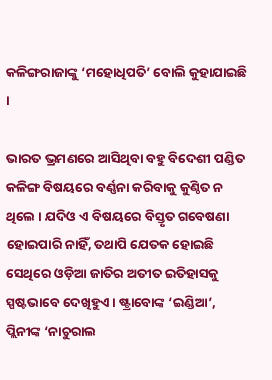କଳିଙ୍ଗରାଜାଙ୍କୁ ‘ମହୋଧିପତି’ ବୋଲି କୁହାଯାଇଛି ।

ଭାରତ ଭ୍ରମଣରେ ଆସିଥିବା ବହୁ ବିଦେଶୀ ପଣ୍ଡିତ କଳିଙ୍ଗ ବିଷୟରେ ବର୍ଣ୍ଣନା କରିବାକୁ କୁଣ୍ଠିତ ନ ଥିଲେ । ଯଦିଓ ଏ ବିଷୟରେ ବିସ୍ତୃତ ଗବେଷଣା ହୋଇପାରି ନାହିଁ, ତଥାପି ଯେତକ ହୋଇଛି ସେଥିରେ ଓଡ଼ିଆ ଜାତିର ଅତୀତ ଇତିହାସକୁ ସ୍ପଷ୍ଟଭାବେ ଦେଖିହୁଏ । ଷ୍ଟ୍ରାବୋଙ୍କ ‘ଇଣ୍ଡିଆ’, ପ୍ଲିନୀଙ୍କ ‘ନାଚୁରାଲ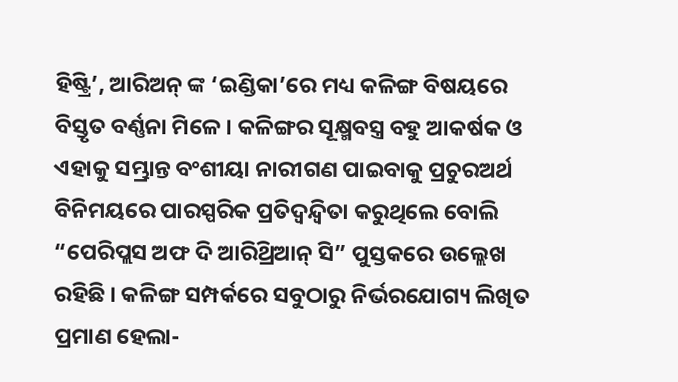ହିଷ୍ଟ୍ରି’, ଆରିଅନ୍ ଙ୍କ ‘ଇଣ୍ଡିକା’ରେ ମଧ୍ୟ କଳିଙ୍ଗ ବିଷୟରେ ବିସ୍ତୃତ ବର୍ଣ୍ଣନା ମିଳେ । କଳିଙ୍ଗର ସୂକ୍ଷ୍ମବସ୍ତ୍ର ବହୁ ଆକର୍ଷକ ଓ ଏହାକୁ ସମ୍ଭ୍ରାନ୍ତ ବଂଶୀୟା ନାରୀଗଣ ପାଇବାକୁ ପ୍ରଚୁରଅର୍ଥ ବିନିମୟରେ ପାରସ୍ପରିକ ପ୍ରତିଦ୍ୱନ୍ଦ୍ୱିତା କରୁଥିଲେ ବୋଲି “ପେରିପ୍ଲସ ଅଫ ଦି ଆରିଥ୍ରିଆନ୍ ସି” ପୁସ୍ତକରେ ଉଲ୍ଲେଖ ରହିଛି । କଳିଙ୍ଗ ସମ୍ପର୍କରେ ସବୁଠାରୁ ନିର୍ଭରଯୋଗ୍ୟ ଲିଖିତ ପ୍ରମାଣ ହେଲା-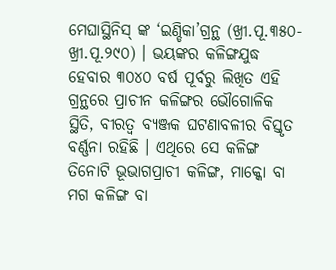ମେଘାସ୍ଥିନିସ୍ ଙ୍କ ‘ଇଣ୍ଡିକା’ଗ୍ରନ୍ଥ (ଖ୍ରୀ.ପୂ.୩୫୦- ଖ୍ରୀ.ପୂ.୨୯୦) । ଭୟଙ୍କର କଳିଙ୍ଗଯୁଦ୍ଧ ହେବାର ୩୦୪୦ ବର୍ଷ ପୂର୍ବରୁ ଲିଖିତ ଏହି ଗ୍ରନ୍ଥରେ ପ୍ରାଚୀନ କଳିଙ୍ଗର ଭୌଗୋଳିକ ସ୍ଥିତି, ବୀରତ୍ୱ ବ୍ୟଞ୍ଜକ ଘଟଣାବଳୀର ବିସ୍ତୃତ ବର୍ଣ୍ଣନା ରହିଛି । ଏଥିରେ ସେ କଳିଙ୍ଗ ତିନୋଟି ଭୂଭାଗପ୍ରାଚୀ କଳିଙ୍ଗ, ମାକ୍କୋ ବା ମଗ କଳିଙ୍ଗ ବା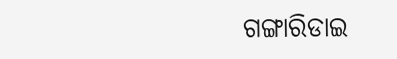ଗଙ୍ଗାରିଡାଇ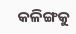କଳିଙ୍ଗକୁ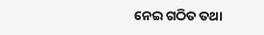ନେଇ ଗଠିତ ତଥା